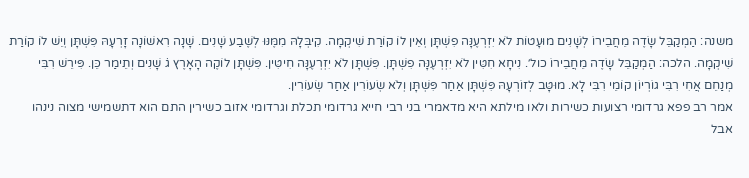משנה: הַמְקַבֵּל שָׂדֶה מֵחֲבֵירוֹ לְשָׁנִים מוּעָטוֹת לֹא יִזְרְעֶנָּה פִשְׁתָּן וְאֵין לוֹ קוֹרַת שִׁיקְמָה. קִיבְּלָהּ מִמֶּנּוּ לְשֶׁבַע שָׁנִים. שָׁנָה רִאשׁוֹנָה זָרְעָהּ פִּשְׁתָּן וְיֵשׁ לוֹ קוֹרַת שִׁיקְמָה. הלכה: הַמְקַבֵּל שָׂדֶה מֵחֲבֵירוֹ כול׳. נִיחָא חִטִּין לֹא יִזְרְעֶנָּה פִשְׁתָּן. פִּשְׁתָּן לֹא יִזְרְעֶנָּה חִיטִּין. פִּשְׁתָּן לוֹקֶה הָאָרֶץ ג̇ שָׁנִים וְתֵימַר כֵּן. פִּירֵשׁ רִבִּי מְנַחֵם אֲחִי רִבִּי גוֹרְיוֹן קוֹמֵי רִבִּי לָא. מוּטָּב לְזוֹרְעָהּ פִּשְׁתָּן אַחַר פִּשְׁתָּן וְלֹא שְׂעוֹרִין אַחַר שְׂעוֹרִין.
אמר רב פפא גרדומי רצועות כשירות ולאו מילתא היא מדאמרי בני רבי חייא גרדומי תכלת וגרדומי אזוב כשירין התם הוא דתשמישי מצוה נינהו אבל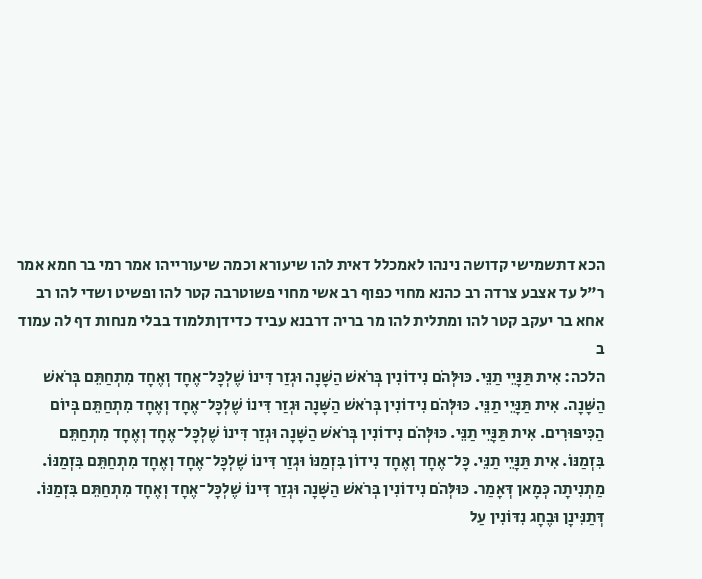הכא דתשמישי קדושה נינהו לאמכלל דאית להו שיעורא וכמה שיעורייהו אמר רמי בר חמא אמר ר"ל עד אצבע צרדה רב כהנא מחוי כפוף רב אשי מחוי פשוטרבה קטר להו ופשיט ושדי להו רב אחא בר יעקב קטר להו ומתלית להו מר בריה דרבנא עביד כדידןתלמוד בבלי מנחות דף לה עמוד ב
הלכה: אִית תַּנָּיֵי תַנֵּי. כּוּלְּהֹם נִידוֹנִין בְּרֹאשׁ הַשָּׁנָה וּגְזַר דִּינוֹ שֶׁלְכָּל־אֶחָד וְאֶחָד מִתְחַתֵּם בְּרֹאשׁ הַשָּׁנָה. אִית תַּנָּיֵי תַנֵּי. כּוּלְּהֹם נִידוֹנִין בְּרֹאשׁ הַשָּׁנָה וּגְזַר דִּינוֹ שֶׁלְכָּל־אֶחָד וְאֶחָד מִתְחַתֵּם בְּיוֹם הַכִּיפּוּרִים. אִית תַּנָּיֵי תַנֵּי. כּוּלְּהֹם נִידוֹנִין בְּרֹאשׁ הַשָּׁנָה וּגְזַר דִּינוֹ שֶׁלְכָּל־אֶחָד וְאֶחָד מִתְחַתֵּם בִּזְמַנּוֹ. אִית תַּנָּיֵי תַנֵּי. כָּל־אֶחָד וְאֶחָד נִידוֹן בִּזְמַנּוֹ וּגְזַר דִּינוֹ שֶׁלְכָּל־אֶחָד וְאֶחָד מִתְחַתֵּם בִּזְמַנּוֹ. מַתְנִיתָה כְּמָאן דְּאָמַר. כּוּלְּהֹם נִידוֹנִין בְּרֹאשׁ הַשָּׁנָה וּגְזַר דִּינוֹ שֶׁלְכָּל־אֶחָד וְאֶחָד מִתְחַתֵּם בִּזְמַנּוֹ. דְּתַנִּינָן וּבֶחָג נִדּוֹנִין עַל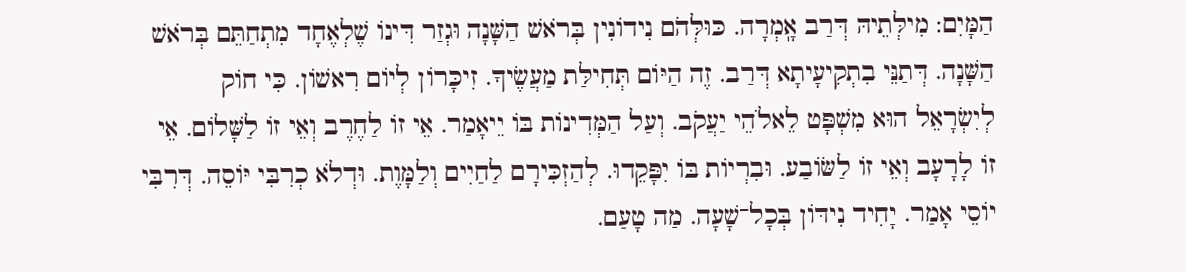הַמָּיִם: מִילְּתֵיהּ דְּרַב אָֽמְרָה. כּוּלְּהֹם נִידוֹנִין בְּרֹאשׁ הַשָּׁנָה וּגְזַר דִּינוֹ שֶׁלְאֶחָד מִתְחַתֵּם בְּרֹאשׁ הַשָּׁנָה. דְּתַנֵּי בִתְקִיעָיתָא דְּרַב. זֶה הַיּוֹם תְּחִילַּת מַעֲשֶׂיךָ. זִיכָּרוֹן לְיוֹם רִאשׁוֹן. כִּי חוֹק לְיִשְׂרָאֵל הוּא מִשְׁפָּט לֵאלֹהֵי יַעֲקֹב. וְעַל הַמְּדִינוֹת בּוֹ יֵיאָמַר. אֵי זוֹ לַחֶרֶב וְאֵי זוֹ לַשָּׁלוֹם. אֵי זוֹ לָרָעָב וְאֵי זוֹ לַשּׂוֹבַע. וּבִרְיוֹת בּוֹ יִפָּקֵדוּ. לְהַזְכִּירָם לַחַיִים וְלַמָּוֶת. וּדְלֹא כְרִבִּי יּוֹסֵה. דְּרִבִּי יוֹסֵי אָמַר. יָחִיד נִידּוֹן בְּכָל־שָׁעָה. מַה טָעַם.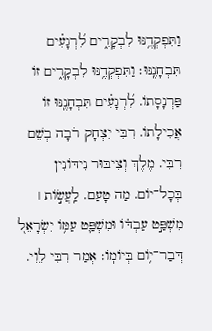וַתִּפְקְדֶ֥נּוּ לִבְקָרִ֑ים לִ֝רְגָעִ֗ים תִּבְחָנֶֽנּוּ׃ וַתִּפְקְדֶ֥נּוּ לִבְקָרִ֑ים זוֹ פַּרְנָסָתוֹ. לִ֝רְגָעִ֗ים תִּבְחָנֶֽנּוּ זוֹ אֲכִילָתוֹ. רִבִּי יִצְחָק רֹבָה בְשֵׁם רִבִּי. מֶלֶךְ וְצִיבּוּר נִידּוֹנִין בְּכָל־יוֹם. מַה טָעַם. לַֽעֲשׂ֣וֹת ׀ מִשְׁפַּ֣ט עַבְדּׄוֹ וּמִשְׁפַּ֛ט עַמּ֥וֹ יִשְׂרָאֵל֭ דְּבַר־י֥וֹם בְּיוֹמֽוֹ׃ אְמַר רִבִּי לֵוִי.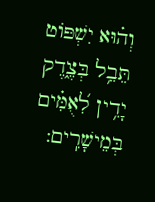וְה֗וּא יִשְׁפּוֹט תֵּבֵ֥ל בְּצֶ֑דֶק יָדִ֥ין לִ֝אֻמִּ֗ים בְּמֵישָׁרִֽים: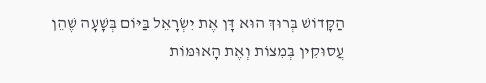הַקָּדוֹשׁ בְּרוּךְ הוּא דָּן אֶת יִשְׂרָאֵל בַּיּוֹם בְּשָׁעָה שֶׁהֵן עֲסוּקִין בְּמִצוֹת וְאֶת הָאוּמּוֹת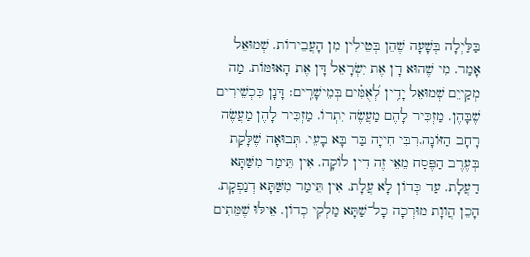בַּלַּיְלָה בְּשָׁעָה שֶׁהֵן בְּטֵילִין מִן הָעֲבֵירוֹת. שְׁמוּאֵל אָמַר. מִי שֶׁהוּא דָן אֶת יִשְׂרָאֵל דָּן אֶת הָאוּמּוֹת. מַה מְקַייֵם שְׁמוּאֵל יָדִ֥ין לְ֝אֻמִּ֗ים בְּמֵישָׁרִֽים׃ דָּנָן כִּכְשֵׁירִים שֶׁבָּהֶן. מַזְכִּיר לָהֶם מַעֲשֶׂה יִתְרוֹ. מַזְכִּיר לָהֶן מַעֲשֶׂה רָחָב הַזּוֹנָה.רִבִּי חִייָה בַּר בָּא בָעֵי. תְּבוּאָה שֶׁלָּקַת בְּעֶרֶב הַפֶּסַח מֵאֵי זֶה דִין לוֹקָה. אִין תֵּימַר מִשַּׁתָּא דַעֲלָת. עַד כְּדוֹן לָא עֲלָת. אִין תֵּימַר מִשַּׁתָּא דְנַפְקָת. הָכֵן הֲווָת מוּרְכָה כָל־שַׁתָּא מַלְקִי כְדוֹן. אֵילּוּ שֶׁמֵּתִים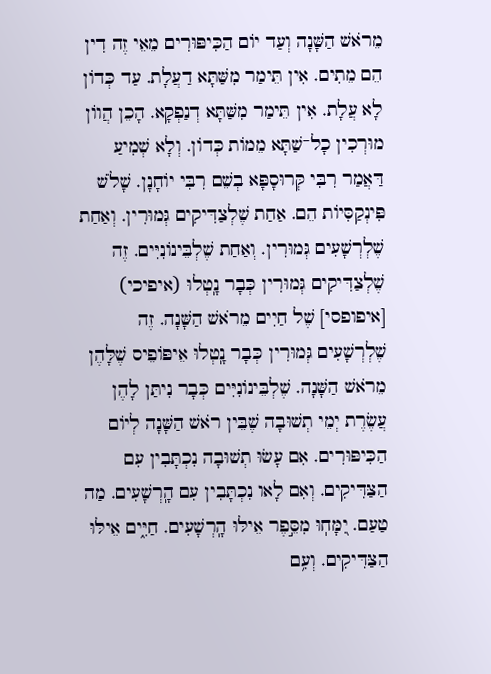מֵרֹאשׁ הַשָּׁנָה וְעַד יוֹם הַכִּיפּוּרִים מֵאֵי זֶה דִין הֵם מֵתִים. אִין תֵּימַר מִשַּׁתָּא דַעֲלָת. עַד כְּדוֹן לָא עֲלָת. אִין תֵּימַר מִשַּׁתָּא דְנַפְקָא. הָכֵן הֲווֹן מוּרְכִין כָל־שַׁתָּא מֵמוֹת כְּדוֹן. וְלָא שְׁמִיעַ דַּאֲמַר רִבִּי קְּרוּסָפָּא בְשֵׁם רִבִּי יוֹחָנָן. שָׁלֹשׁ פִּינְקַסִּיוֹת הֵם. אַחַת שֶׁלְצַדִּיקִים גְּמוּרִין. וְאַחַת שֶׁלְרְשָׁעִים גְּמוּרִין. וְאַחַת שֶׁלְבֵּינוֹנִיִּים. זֶה שֶׁלְצַדִּיקִים גְּמוּרִין כְּבָר נָֽטְלוּ (איפיכי) [איפופסי] שֶׁל חַיִים מֵרֹאשׁ הַשָּׁנָה. זֶה שֶׁלְרְשָׁעִים גְּמוּרִין כְּבָר נָֽטְלוּ אֵיפּוֹפֵיס שֶׁלָּהֶן מֵרֹאשׁ הַשָּׁנָה. שֶׁלְבֵּינוֹנִיִּים כְּבָר נִיתַּן לָהֶן עֲשֶׂרֶת יְמֵי תְשׁוּבָה שֶׁבֵּין רֹאשׁ הַשָּׁנָה לְיוֹם הַכִּיפּוּרִים. אִם עָשׂוּ תְשׁוּבָה נִכְתָּבִין עִם הַצַּדִּיקִים. וְאִם לָאו נִכְתָּבִין עִם הָֽרְשָׁעִים. מַה טַעַם. יִ֭מָּחֽוּ מִסֵּ֣פֶר אֵילּוּ הָֽרְשָׁעִים. חַיִּ֑ים אֵילּוּ הַצַּדִּיקִים. וְעִ֥ם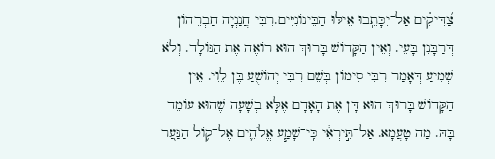צַ֝דִּיקִ֗ים אַל־יִכָּתֵֽבוּ אֵילּוּ הַבֵּינוֹנִיִּים.רִבִּי חֲנַנְיָה חַבְרֵהוֹן דְּרַבָּנִן בָּעֵי. וְאֵין הַקָּדוֹשׁ בָּרוּךְ הוּא רוֹאֶה אֶת הַנּוֹלָד. וְלֹא שְׁמִיעַ דְּאָמַר רִבִּי סִימוֹן בְּשֵׁם רִבִּי יְהוֹשֻׁעַ בֶּן לֵוִי. אֵין הַקָּדוֹשׁ בָּרוּךְ הוּא דָּן אֶת הָאָדָם אֶלָּא בְשָׁעָה שֶׁהוּא עוֹמֵד בָּהּ. מַה טָעֲמָא. אַל־תִּ֣ירְאִ֔י כִּֽי־שָׁמַ֧ע אֱלֹהִ֛ים אֶל־ק֥וֹל הַנַּעַ֭ר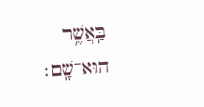בַּֽאֲשֶׁ֥ר הוּא־שָֽׁם׃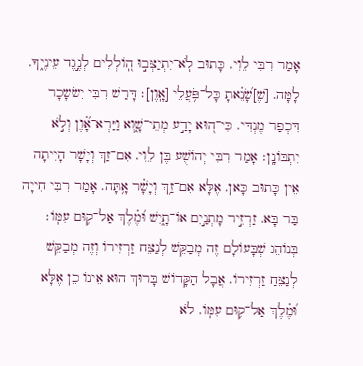אָמַר רִבִּי לֵוִי. כָּתוּב לֹֽא־יִתְיַצְּב֣וּ הֽ֭וֹלְלִים לְנֶ֣גֶד עֵינֶי֑ךָ. לָמָּה. [שֶׁ]שָׂ֝נֵ֗אתָ כָּל־פֹּ֥עֲלֵי [אָֽוֶן]׃ דָּרַשׁ רִבִּי יִשֹשָכָר דִּכְפַר מֶנְדִּי. כִּי־ה֭וּא יָדַ֣ע מְתֵי־שָׁ֑וְא וַיַּרְא־אָ֗֝וֶן וְלֹ֣א יִתְבּוֹנָֽן׃ אָמַר רִבִּי יְהוֹשֻׁע בֶּן לֵוִי. אִם־זַךְ וְיָשָׁר הָיִיתָה אֵין כָּתוּב כָּאן. אֶלָּא אִם־זַ֥ךְ וְיָשָׁ֗ר אָ֥תָּה. אָמַר רִבִּי חִייָה בַּר בָּא. זַרְזִ֣יר מָתְנַ֣יִם אוֹ־תָ֑יִשׁ וּ֝מֶ֗לֶךְ אַל־ק֥וּם עִמּֽוֹ׃ בְּנוֹהֵג שְׁבָּעוֹלָם זֶה מְבַקֵּשׁ לְנַצֵּח זַרְזִירוֹ וְזֶה מְבַקֵּשׁ לְנַצֵּחַ זַרְזִירוֹ. אֲבָל הַקָּדוֹשׁ בָּרוּךְ הוּא אֵינוֹ כֵן אֶלָּא וּ֝מֶ֗לֶךְ אַל־ק֥וּם עִמּֽוֹ. לֹא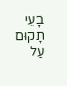בָעֵי תָקוּם עַל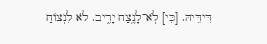דִּידֵּיהּ. [כִּי] לֹֽא־לָנֶ֥צַח יָרִ֑יב. לֹא לִנְצוֹחַ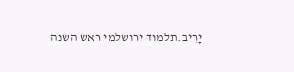יָרִיב.תלמוד ירושלמי ראש השנה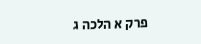פרק א הלכה ג